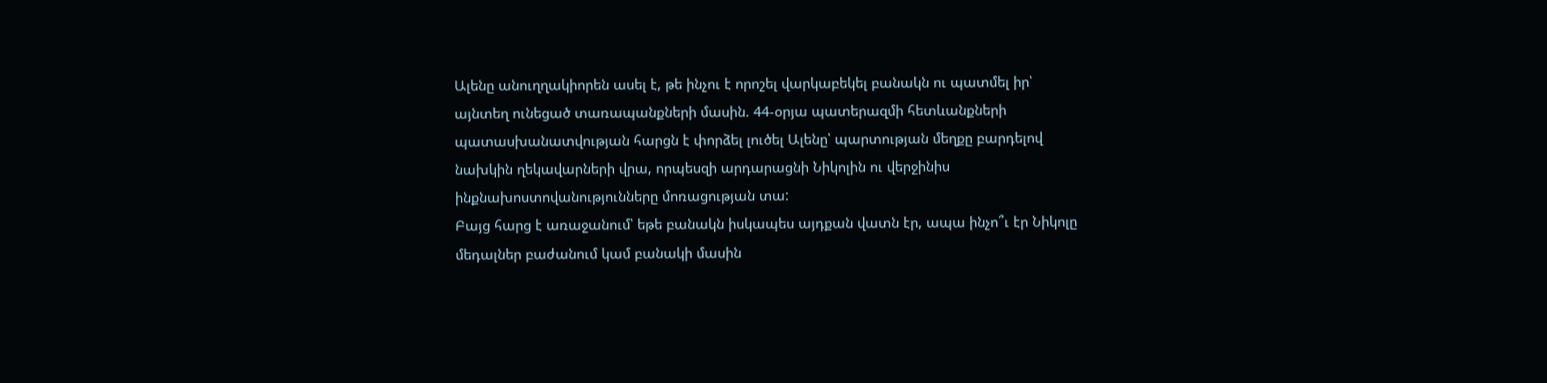Ալենը անուղղակիորեն ասել է, թե ինչու է որոշել վարկաբեկել բանակն ու պատմել իր՝ այնտեղ ունեցած տառապանքների մասին. 44-օրյա պատերազմի հետևանքների պատասխանատվության հարցն է փորձել լուծել Ալենը՝ պարտության մեղքը բարդելով նախկին ղեկավարների վրա, որպեսզի արդարացնի Նիկոլին ու վերջինիս ինքնախոստովանությունները մոռացության տա:
Բայց հարց է առաջանում՝ եթե բանակն իսկապես այդքան վատն էր, ապա ինչո՞ւ էր Նիկոլը մեդալներ բաժանում կամ բանակի մասին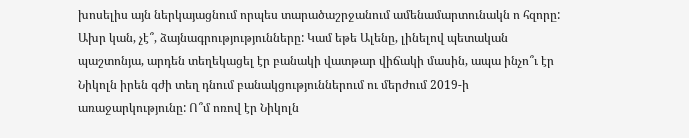խոսելիս այն ներկայացնում որպես տարածաշրջանում ամենամարտունակն ո հզորը: Ախր կան, չէ՞, ձայնագրությությունները: Կամ եթե Ալենը, լինելով պետական պաշտոնյա, արդեն տեղեկացել էր բանակի վատթար վիճակի մասին, ապա ինչո՞ւ էր Նիկոլն իրեն գժի տեղ դնում բանակցություններում ու մերժում 2019-ի առաջարկությունը: Ո՞մ ոռով էր Նիկոլն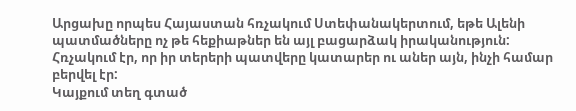Արցախը որպես Հայաստան հռչակում Ստեփանակերտում, եթե Ալենի պատմածները ոչ թե հեքիաթներ են այլ բացարձակ իրականություն:
Հռչակում էր, որ իր տերերի պատվերը կատարեր ու աներ այն, ինչի համար բերվել էր:
Կայքում տեղ գտած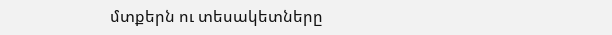մտքերն ու տեսակետները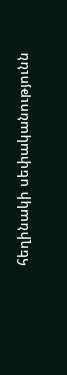հեղինակի սեփականությունն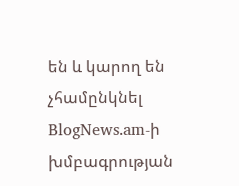են և կարող են չհամընկնել BlogNews.am-ի խմբագրության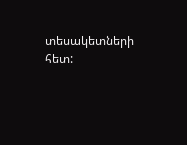տեսակետների հետ: